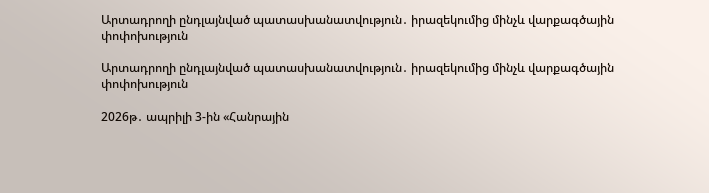Արտադրողի ընդլայնված պատասխանատվություն․ իրազեկումից մինչև վարքագծային փոփոխություն

Արտադրողի ընդլայնված պատասխանատվություն․ իրազեկումից մինչև վարքագծային փոփոխություն

2026թ․ ապրիլի 3-ին «Հանրային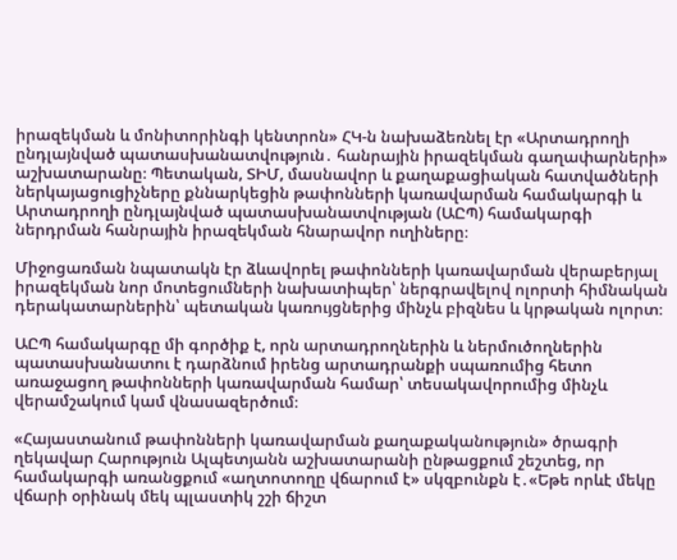իրազեկման և մոնիտորինգի կենտրոն» ՀԿ-ն նախաձեռնել էր «Արտադրողի ընդլայնված պատասխանատվություն․ հանրային իրազեկման գաղափարների» աշխատարանը։ Պետական, ՏԻՄ, մասնավոր և քաղաքացիական հատվածների ներկայացուցիչները քննարկեցին թափոնների կառավարման համակարգի և Արտադրողի ընդլայնված պատասխանատվության (ԱԸՊ) համակարգի ներդրման հանրային իրազեկման հնարավոր ուղիները։

Միջոցառման նպատակն էր ձևավորել թափոնների կառավարման վերաբերյալ իրազեկման նոր մոտեցումների նախատիպեր՝ ներգրավելով ոլորտի հիմնական դերակատարներին՝ պետական կառույցներից մինչև բիզնես և կրթական ոլորտ։

ԱԸՊ համակարգը մի գործիք է, որն արտադրողներին և ներմուծողներին պատասխանատու է դարձնում իրենց արտադրանքի սպառումից հետո առաջացող թափոնների կառավարման համար՝ տեսակավորումից մինչև վերամշակում կամ վնասազերծում։

«Հայաստանում թափոնների կառավարման քաղաքականություն» ծրագրի ղեկավար Հարություն Ալպետյանն աշխատարանի ընթացքում շեշտեց, որ համակարգի առանցքում «աղտոտողը վճարում է» սկզբունքն է․«Եթե որևէ մեկը վճարի օրինակ մեկ պլաստիկ շշի ճիշտ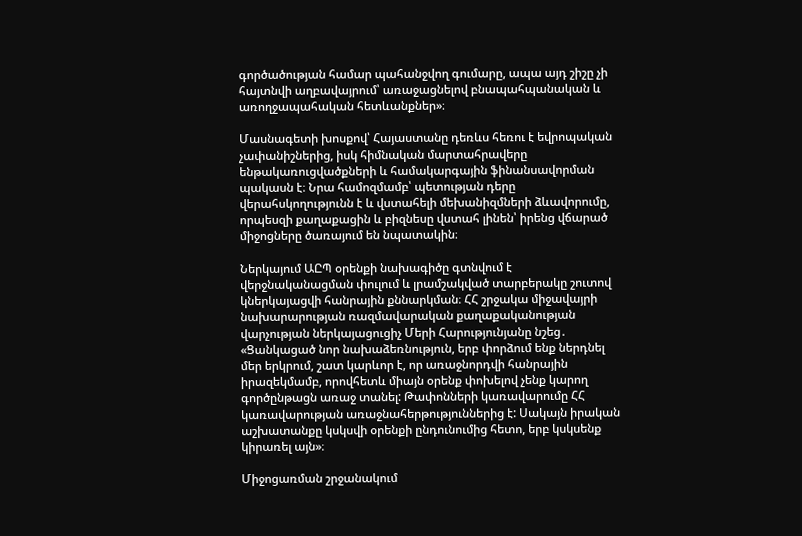գործածության համար պահանջվող գումարը, ապա այդ շիշը չի հայտնվի աղբավայրում՝ առաջացնելով բնապահպանական և առողջապահական հետևանքներ»։

Մասնագետի խոսքով՝ Հայաստանը դեռևս հեռու է եվրոպական չափանիշներից, իսկ հիմնական մարտահրավերը ենթակառուցվածքների և համակարգային ֆինանսավորման պակասն է։ Նրա համոզմամբ՝ պետության դերը վերահսկողությունն է և վստահելի մեխանիզմների ձևավորումը, որպեսզի քաղաքացին և բիզնեսը վստահ լինեն՝ իրենց վճարած միջոցները ծառայում են նպատակին։

Ներկայում ԱԸՊ օրենքի նախագիծը գտնվում է վերջնականացման փուլում և լրամշակված տարբերակը շուտով կներկայացվի հանրային քննարկման։ ՀՀ շրջակա միջավայրի նախարարության ռազմավարական քաղաքականության վարչության ներկայացուցիչ Մերի Հարությունյանը նշեց․ «Ցանկացած նոր նախաձեռնություն, երբ փորձում ենք ներդնել մեր երկրում, շատ կարևոր է, որ առաջնորդվի հանրային իրազեկմամբ, որովհետև միայն օրենք փոխելով չենք կարող գործընթացն առաջ տանել: Թափոնների կառավարումը ՀՀ կառավարության առաջնահերթություններից է: Սակայն իրական աշխատանքը կսկսվի օրենքի ընդունումից հետո, երբ կսկսենք կիրառել այն»։

Միջոցառման շրջանակում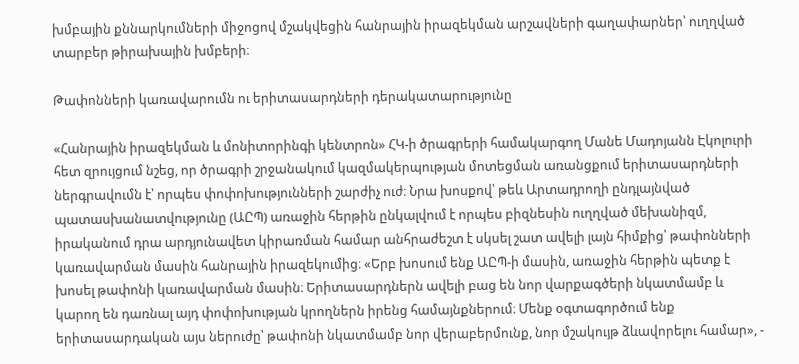խմբային քննարկումների միջոցով մշակվեցին հանրային իրազեկման արշավների գաղափարներ՝ ուղղված տարբեր թիրախային խմբերի։

Թափոնների կառավարումն ու երիտասարդների դերակատարությունը

«Հանրային իրազեկման և մոնիտորինգի կենտրոն» ՀԿ-ի ծրագրերի համակարգող Մանե Մադոյանն Էկոլուրի հետ զրույցում նշեց, որ ծրագրի շրջանակում կազմակերպության մոտեցման առանցքում երիտասարդների ներգրավումն է՝ որպես փոփոխությունների շարժիչ ուժ։ Նրա խոսքով՝ թեև Արտադրողի ընդլայնված պատասխանատվությունը (ԱԸՊ) առաջին հերթին ընկալվում է որպես բիզնեսին ուղղված մեխանիզմ, իրականում դրա արդյունավետ կիրառման համար անհրաժեշտ է սկսել շատ ավելի լայն հիմքից՝ թափոնների կառավարման մասին հանրային իրազեկումից։ «Երբ խոսում ենք ԱԸՊ-ի մասին, առաջին հերթին պետք է խոսել թափոնի կառավարման մասին։ Երիտասարդներն ավելի բաց են նոր վարքագծերի նկատմամբ և կարող են դառնալ այդ փոփոխության կրողներն իրենց համայնքներում։ Մենք օգտագործում ենք երիտասարդական այս ներուժը՝ թափոնի նկատմամբ նոր վերաբերմունք, նոր մշակույթ ձևավորելու համար», -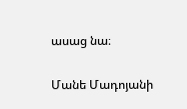ասաց նա։

Մանե Մադոյանի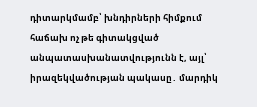դիտարկմամբ՝ խնդիրների հիմքում հաճախ ոչ թե գիտակցված անպատասխանատվությունն է, այլ՝ իրազեկվածության պակասը․ մարդիկ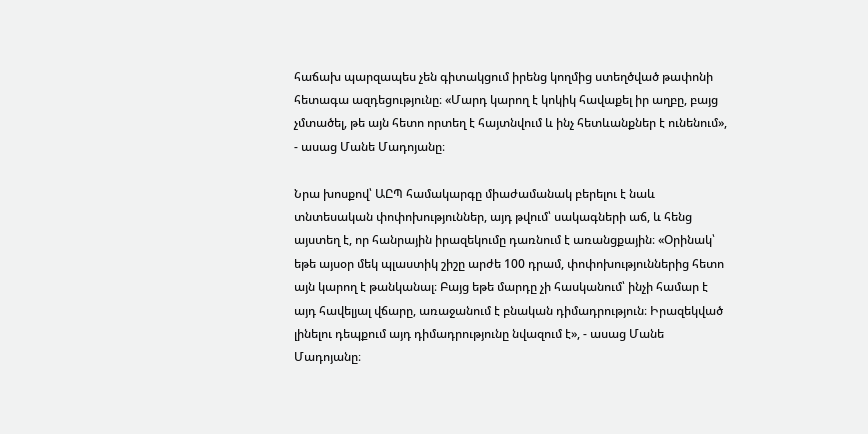հաճախ պարզապես չեն գիտակցում իրենց կողմից ստեղծված թափոնի հետագա ազդեցությունը։ «Մարդ կարող է կոկիկ հավաքել իր աղբը, բայց չմտածել, թե այն հետո որտեղ է հայտնվում և ինչ հետևանքներ է ունենում», - ասաց Մանե Մադոյանը։

Նրա խոսքով՝ ԱԸՊ համակարգը միաժամանակ բերելու է նաև տնտեսական փոփոխություններ, այդ թվում՝ սակագների աճ, և հենց այստեղ է, որ հանրային իրազեկումը դառնում է առանցքային։ «Օրինակ՝ եթե այսօր մեկ պլաստիկ շիշը արժե 100 դրամ, փոփոխություններից հետո այն կարող է թանկանալ։ Բայց եթե մարդը չի հասկանում՝ ինչի համար է այդ հավելյալ վճարը, առաջանում է բնական դիմադրություն։ Իրազեկված լինելու դեպքում այդ դիմադրությունը նվազում է», - ասաց Մանե Մադոյանը։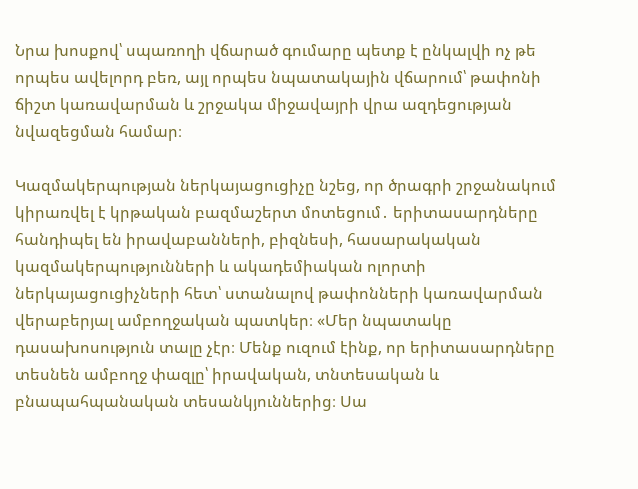Նրա խոսքով՝ սպառողի վճարած գումարը պետք է ընկալվի ոչ թե որպես ավելորդ բեռ, այլ որպես նպատակային վճարում՝ թափոնի ճիշտ կառավարման և շրջակա միջավայրի վրա ազդեցության նվազեցման համար։

Կազմակերպության ներկայացուցիչը նշեց, որ ծրագրի շրջանակում կիրառվել է կրթական բազմաշերտ մոտեցում․ երիտասարդները հանդիպել են իրավաբանների, բիզնեսի, հասարակական կազմակերպությունների և ակադեմիական ոլորտի ներկայացուցիչների հետ՝ ստանալով թափոնների կառավարման վերաբերյալ ամբողջական պատկեր։ «Մեր նպատակը դասախոսություն տալը չէր։ Մենք ուզում էինք, որ երիտասարդները տեսնեն ամբողջ փազլը՝ իրավական, տնտեսական և բնապահպանական տեսանկյուններից։ Սա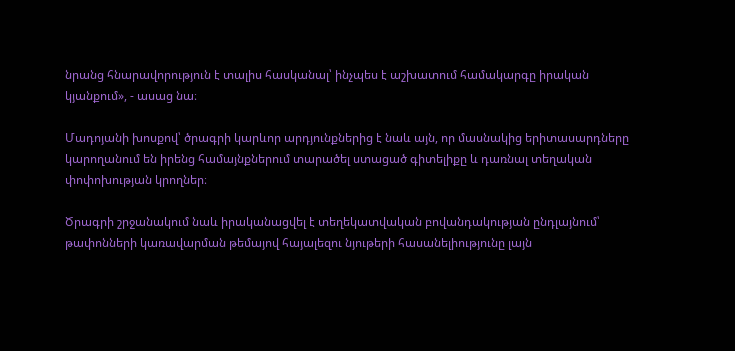նրանց հնարավորություն է տալիս հասկանալ՝ ինչպես է աշխատում համակարգը իրական կյանքում», - ասաց նա։

Մադոյանի խոսքով՝ ծրագրի կարևոր արդյունքներից է նաև այն, որ մասնակից երիտասարդները կարողանում են իրենց համայնքներում տարածել ստացած գիտելիքը և դառնալ տեղական փոփոխության կրողներ։

Ծրագրի շրջանակում նաև իրականացվել է տեղեկատվական բովանդակության ընդլայնում՝ թափոնների կառավարման թեմայով հայալեզու նյութերի հասանելիությունը լայն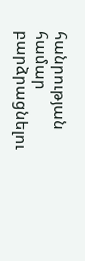հանրության համար բարձրացնելու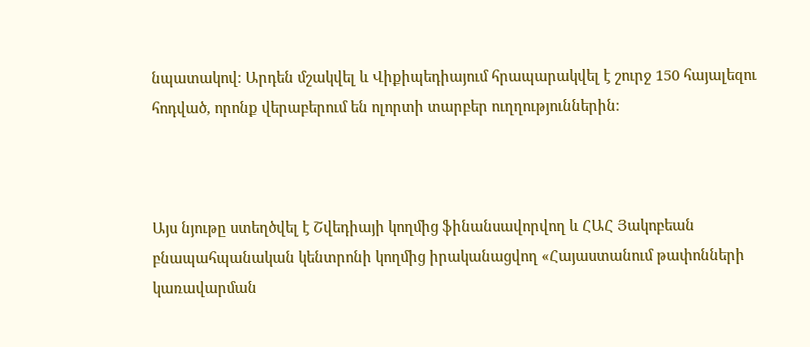նպատակով։ Արդեն մշակվել և Վիքիպեդիայում հրապարակվել է շուրջ 150 հայալեզու հոդված, որոնք վերաբերում են ոլորտի տարբեր ուղղություններին։



Այս նյութը ստեղծվել է Շվեդիայի կողմից ֆինանսավորվող և ՀԱՀ Յակոբեան բնապահպանական կենտրոնի կողմից իրականացվող «Հայաստանում թափոնների կառավարման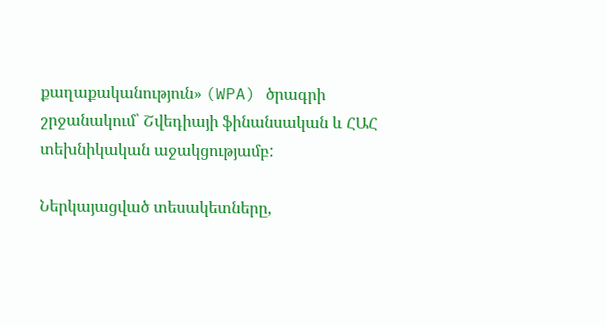քաղաքականություն» (WPA) ծրագրի շրջանակում՝ Շվեդիայի ֆինանսական և ՀԱՀ տեխնիկական աջակցությամբ:

Ներկայացված տեսակետները,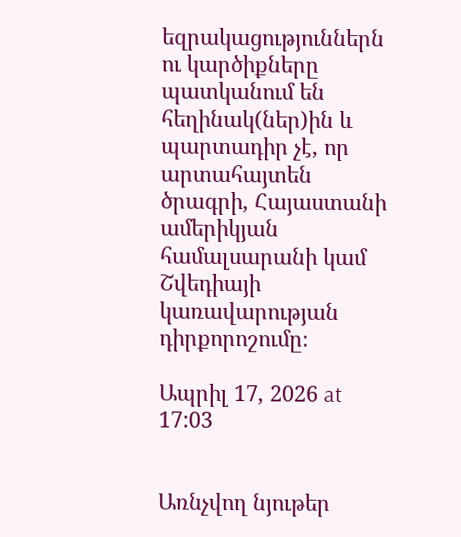եզրակացություններն ու կարծիքները պատկանում են հեղինակ(ներ)ին և պարտադիր չէ, որ արտահայտեն ծրագրի, Հայաստանի ամերիկյան համալսարանի կամ Շվեդիայի կառավարության դիրքորոշումը։

Ապրիլ 17, 2026 at 17:03


Առնչվող նյութեր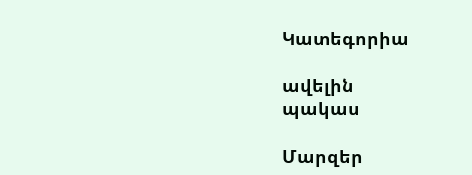Կատեգորիա

ավելին
պակաս

Մարզեր